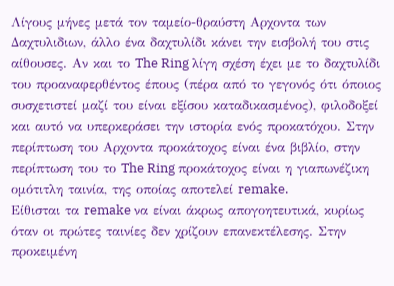Λίγους μήνες μετά τον ταμείο-θραύστη Αρχοντα των Δαχτυλιδιων, άλλο ένα δαχτυλίδι κάνει την εισβολή του στις αίθουσες. Αν και το The Ring λίγη σχέση έχει με το δαχτυλίδι του προαναφερθέντος έπους (πέρα από το γεγονός ότι όποιος συσχετιστεί μαζί του είναι εξίσου καταδικασμένος), φιλοδοξεί και αυτό να υπερκεράσει την ιστορία ενός προκατόχου. Στην περίπτωση του Αρχοντα προκάτοχος είναι ένα βιβλίο, στην περίπτωση του το The Ring προκάτοχος είναι η γιαπωνέζικη ομότιτλη ταινία, της οποίας αποτελεί remake.
Είθισται τα remake να είναι άκρως απογοητευτικά, κυρίως όταν οι πρώτες ταινίες δεν χρίζουν επανεκτέλεσης. Στην προκειμένη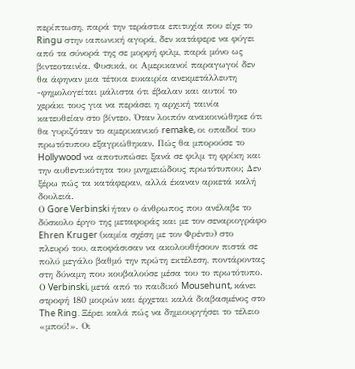περίπτωση, παρά την τεράστια επιτυχία που είχε το Ringu στην ιαπωνική αγορά, δεν κατάφερε να φύγει από τα σύνορά της σε μορφή φιλμ, παρά μόνο ως βιντεοταινία. Φυσικά, οι Αμερικανοί παραγωγοί δεν θα άφηναν μια τέτοια ευκαιρία ανεκμετάλλευτη -φημολογείται μάλιστα ότι έβαλαν και αυτοί το χεράκι τους για να περάσει η αρχική ταινία κατευθείαν στο βίντεο. Όταν λοιπόν ανακοινώθηκε ότι θα γυριζόταν το αμερικανικό remake, οι οπαδοί του πρωτότυπου εξαγριώθηκαν. Πώς θα μπορούσε το Hollywood να αποτυπώσει ξανά σε φιλμ τη φρίκη και την αυθεντικότητα του μνημειώδους πρωτότυπου; Δεν ξέρω πώς τα κατάφεραν, αλλά έκαναν αρκετά καλή δουλειά.
Ο Gore Verbinski ήταν ο άνθρωπος που ανέλαβε το δύσκολο έργο της μεταφοράς και με τον σεναριογράφο Ehren Kruger (καμία σχέση με τον Φρέντυ) στο πλευρό του, αποφάσισαν να ακολουθήσουν πιστά σε πολύ μεγάλο βαθμό την πρώτη εκτέλεση, ποντάροντας στη δύναμη που κουβαλούσε μέσα του το πρωτότυπο. Ο Verbinski, μετά από το παιδικό Mousehunt, κάνει στροφή 180 μοιρών και έρχεται καλά διαβασμένος στο The Ring. Ξέρει καλά πώς να δημιουργήσει το τέλειο «μπού!». Οι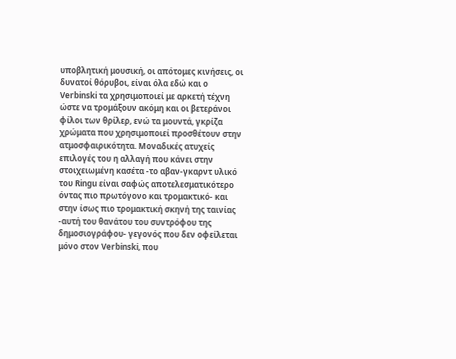υποβλητική μουσική, οι απότομες κινήσεις, οι δυνατοί θόρυβοι, είναι όλα εδώ και ο Verbinski τα χρησιμοποιεί με αρκετή τέχνη ώστε να τρομάξουν ακόμη και οι βετεράνοι φίλοι των θρίλερ, ενώ τα μουντά, γκρίζα χρώματα που χρησιμοποιεί προσθέτουν στην ατμοσφαιρικότητα. Μοναδικές ατυχείς επιλογές του η αλλαγή που κάνει στην στοιχειωμένη κασέτα -το αβαν-γκαρντ υλικό του Ringu είναι σαφώς αποτελεσματικότερο όντας πιο πρωτόγονο και τρομακτικό- και στην ίσως πιο τρομακτική σκηνή της ταινίας -αυτή του θανάτου του συντρόφου της δημοσιογράφου- γεγονός που δεν οφείλεται μόνο στον Verbinski, που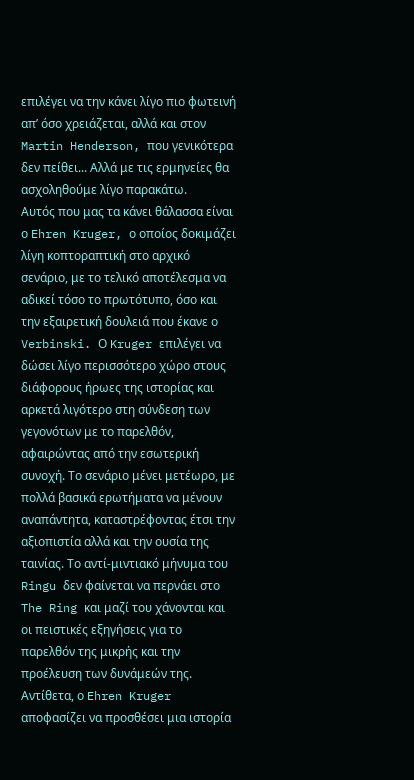επιλέγει να την κάνει λίγο πιο φωτεινή απ’ όσο χρειάζεται, αλλά και στον Martin Henderson, που γενικότερα δεν πείθει... Αλλά με τις ερμηνείες θα ασχοληθούμε λίγο παρακάτω.
Αυτός που μας τα κάνει θάλασσα είναι ο Ehren Kruger, ο οποίος δοκιμάζει λίγη κοπτοραπτική στο αρχικό σενάριο, με το τελικό αποτέλεσμα να αδικεί τόσο το πρωτότυπο, όσο και την εξαιρετική δουλειά που έκανε ο Verbinski. Ο Kruger επιλέγει να δώσει λίγο περισσότερο χώρο στους διάφορους ήρωες της ιστορίας και αρκετά λιγότερο στη σύνδεση των γεγονότων με το παρελθόν, αφαιρώντας από την εσωτερική συνοχή. Το σενάριο μένει μετέωρο, με πολλά βασικά ερωτήματα να μένουν αναπάντητα, καταστρέφοντας έτσι την αξιοπιστία αλλά και την ουσία της ταινίας. Το αντί-μιντιακό μήνυμα του Ringu δεν φαίνεται να περνάει στο The Ring και μαζί του χάνονται και οι πειστικές εξηγήσεις για το παρελθόν της μικρής και την προέλευση των δυνάμεών της. Αντίθετα, ο Ehren Kruger αποφασίζει να προσθέσει μια ιστορία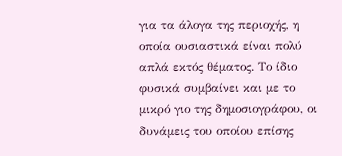για τα άλογα της περιοχής, η οποία ουσιαστικά είναι πολύ απλά εκτός θέματος. Το ίδιο φυσικά συμβαίνει και με το μικρό γιο της δημοσιογράφου, οι δυνάμεις του οποίου επίσης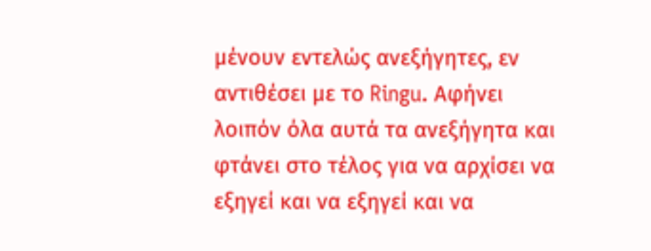μένουν εντελώς ανεξήγητες, εν αντιθέσει με το Ringu. Αφήνει λοιπόν όλα αυτά τα ανεξήγητα και φτάνει στο τέλος για να αρχίσει να εξηγεί και να εξηγεί και να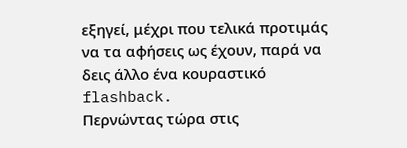εξηγεί, μέχρι που τελικά προτιμάς να τα αφήσεις ως έχουν, παρά να δεις άλλο ένα κουραστικό flashback.
Περνώντας τώρα στις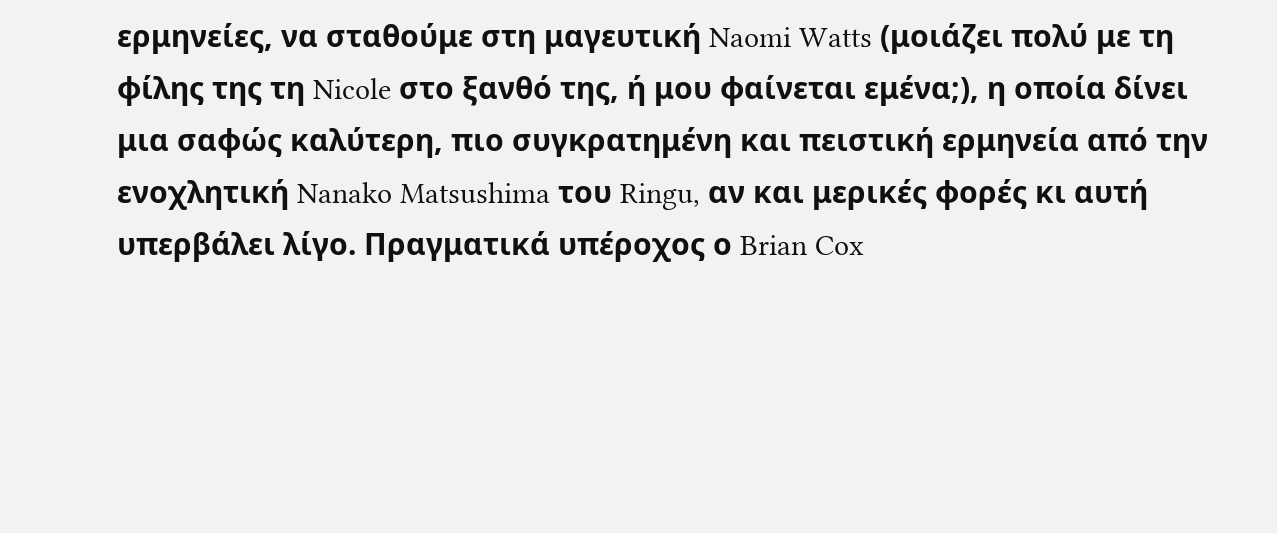ερμηνείες, να σταθούμε στη μαγευτική Naomi Watts (μοιάζει πολύ με τη φίλης της τη Nicole στο ξανθό της, ή μου φαίνεται εμένα;), η οποία δίνει μια σαφώς καλύτερη, πιο συγκρατημένη και πειστική ερμηνεία από την ενοχλητική Nanako Matsushima του Ringu, αν και μερικές φορές κι αυτή υπερβάλει λίγο. Πραγματικά υπέροχος ο Brian Cox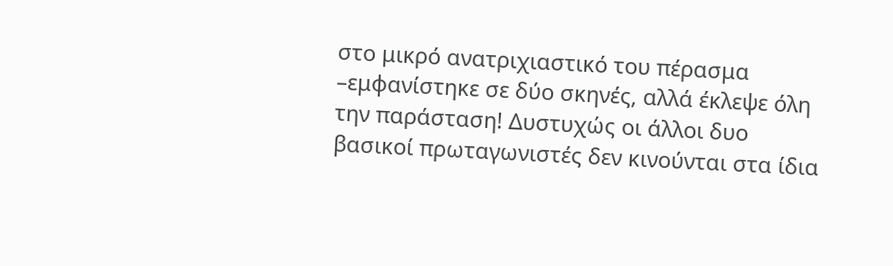στο μικρό ανατριχιαστικό του πέρασμα –εμφανίστηκε σε δύο σκηνές, αλλά έκλεψε όλη την παράσταση! Δυστυχώς οι άλλοι δυο βασικοί πρωταγωνιστές δεν κινούνται στα ίδια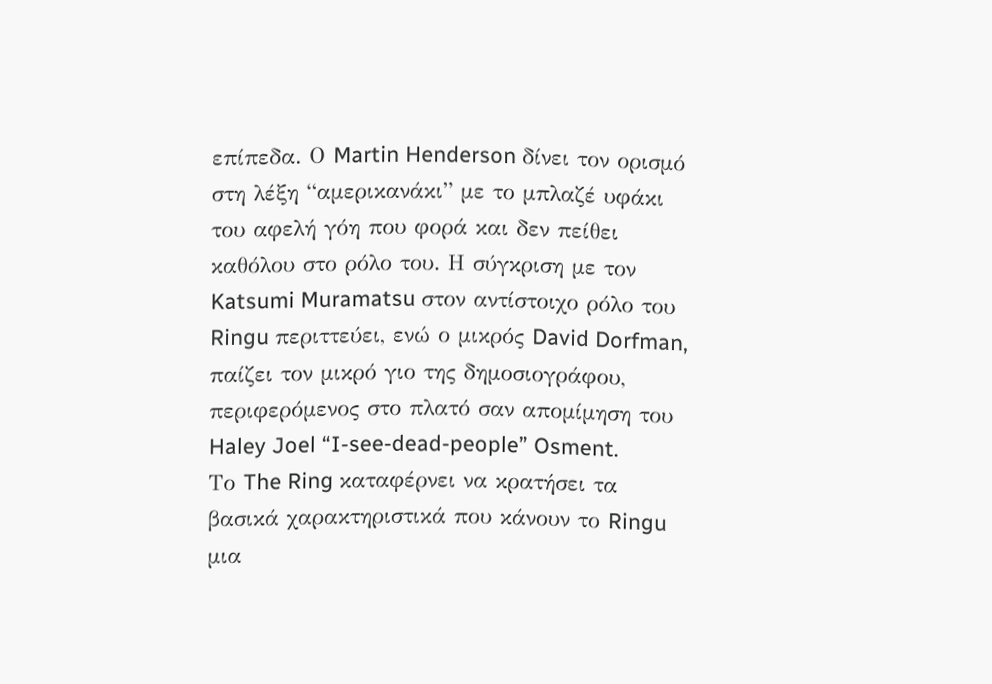επίπεδα. Ο Martin Henderson δίνει τον ορισμό στη λέξη “αμερικανάκι” με το μπλαζέ υφάκι του αφελή γόη που φορά και δεν πείθει καθόλου στο ρόλο του. Η σύγκριση με τον Katsumi Muramatsu στον αντίστοιχο ρόλο του Ringu περιττεύει, ενώ ο μικρός David Dorfman, παίζει τον μικρό γιο της δημοσιογράφου, περιφερόμενος στο πλατό σαν απομίμηση του Haley Joel “I-see-dead-people” Osment.
Το The Ring καταφέρνει να κρατήσει τα βασικά χαρακτηριστικά που κάνουν το Ringu μια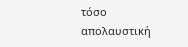τόσο απολαυστική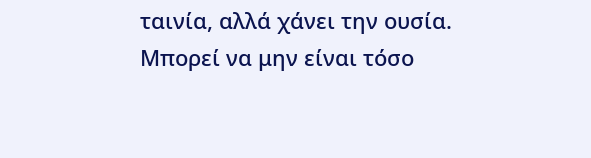ταινία, αλλά χάνει την ουσία. Μπορεί να μην είναι τόσο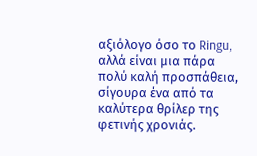αξιόλογο όσο το Ringu, αλλά είναι μια πάρα πολύ καλή προσπάθεια, σίγουρα ένα από τα καλύτερα θρίλερ της φετινής χρονιάς.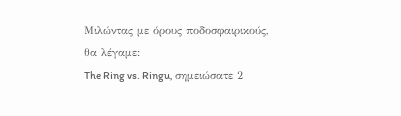Μιλώντας με όρους ποδοσφαιρικούς, θα λέγαμε:
The Ring vs. Ringu, σημειώσατε 2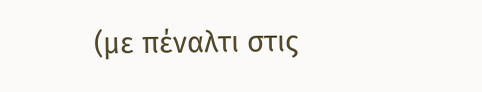(με πέναλτι στις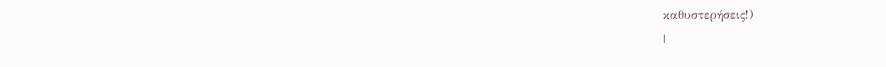καθυστερήσεις!)
|